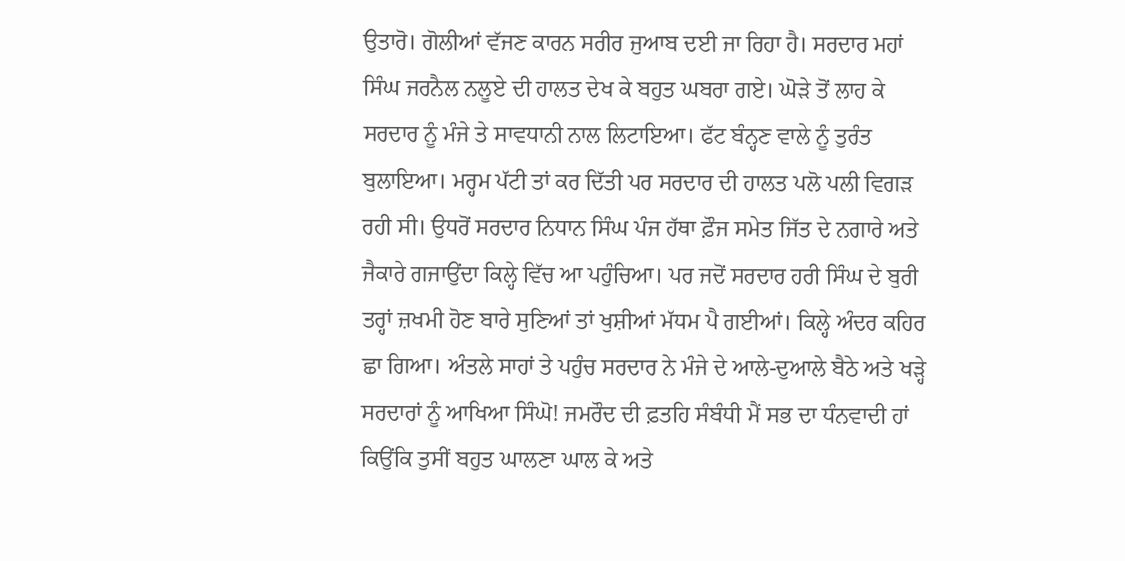ਉਤਾਰੋ। ਗੋਲੀਆਂ ਵੱਜਣ ਕਾਰਨ ਸਰੀਰ ਜੁਆਬ ਦਈ ਜਾ ਰਿਹਾ ਹੈ। ਸਰਦਾਰ ਮਹਾਂ ਸਿੰਘ ਜਰਨੈਲ ਨਲੂਏ ਦੀ ਹਾਲਤ ਦੇਖ ਕੇ ਬਹੁਤ ਘਬਰਾ ਗਏ। ਘੋੜੇ ਤੋਂ ਲਾਹ ਕੇ ਸਰਦਾਰ ਨੂੰ ਮੰਜੇ ਤੇ ਸਾਵਧਾਨੀ ਨਾਲ ਲਿਟਾਇਆ। ਫੱਟ ਬੰਨ੍ਹਣ ਵਾਲੇ ਨੂੰ ਤੁਰੰਤ ਬੁਲਾਇਆ। ਮਰ੍ਹਮ ਪੱਟੀ ਤਾਂ ਕਰ ਦਿੱਤੀ ਪਰ ਸਰਦਾਰ ਦੀ ਹਾਲਤ ਪਲੋ ਪਲੀ ਵਿਗੜ ਰਹੀ ਸੀ। ਉਧਰੋਂ ਸਰਦਾਰ ਨਿਧਾਨ ਸਿੰਘ ਪੰਜ ਹੱਥਾ ਫ਼ੌਜ ਸਮੇਤ ਜਿੱਤ ਦੇ ਨਗਾਰੇ ਅਤੇ ਜੈਕਾਰੇ ਗਜਾਉਂਦਾ ਕਿਲ੍ਹੇ ਵਿੱਚ ਆ ਪਹੁੰਚਿਆ। ਪਰ ਜਦੋਂ ਸਰਦਾਰ ਹਰੀ ਸਿੰਘ ਦੇ ਬੁਰੀ ਤਰ੍ਹਾਂ ਜ਼ਖਮੀ ਹੋਣ ਬਾਰੇ ਸੁਣਿਆਂ ਤਾਂ ਖੁਸ਼ੀਆਂ ਮੱਧਮ ਪੈ ਗਈਆਂ। ਕਿਲ੍ਹੇ ਅੰਦਰ ਕਹਿਰ ਛਾ ਗਿਆ। ਅੰਤਲੇ ਸਾਹਾਂ ਤੇ ਪਹੁੰਚ ਸਰਦਾਰ ਨੇ ਮੰਜੇ ਦੇ ਆਲੇ-ਦੁਆਲੇ ਬੈਠੇ ਅਤੇ ਖੜ੍ਹੇ ਸਰਦਾਰਾਂ ਨੂੰ ਆਖਿਆ ਸਿੰਘੋ! ਜਮਰੌਦ ਦੀ ਫ਼ਤਹਿ ਸੰਬੰਧੀ ਮੈਂ ਸਭ ਦਾ ਧੰਨਵਾਦੀ ਹਾਂ ਕਿਉਂਕਿ ਤੁਸੀਂ ਬਹੁਤ ਘਾਲਣਾ ਘਾਲ ਕੇ ਅਤੇ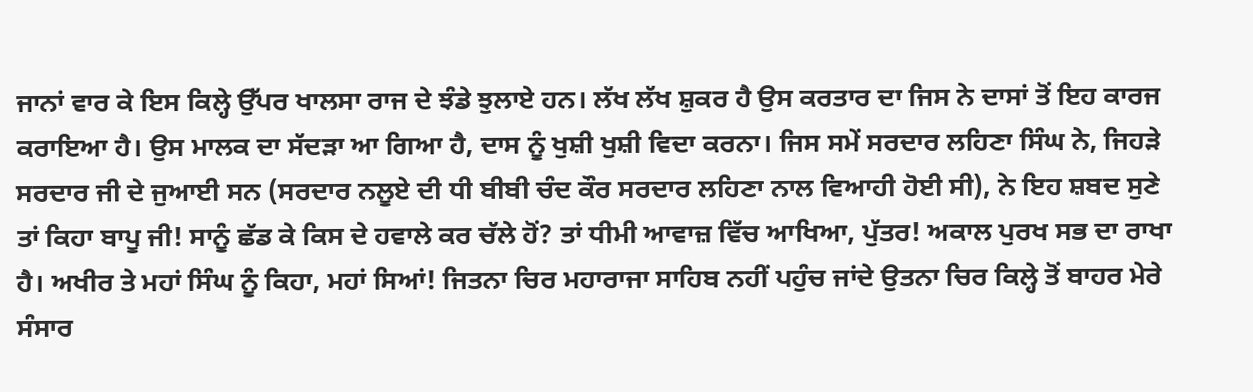ਜਾਨਾਂ ਵਾਰ ਕੇ ਇਸ ਕਿਲ੍ਹੇ ਉੱਪਰ ਖਾਲਸਾ ਰਾਜ ਦੇ ਝੰਡੇ ਝੁਲਾਏ ਹਨ। ਲੱਖ ਲੱਖ ਸ਼ੁਕਰ ਹੈ ਉਸ ਕਰਤਾਰ ਦਾ ਜਿਸ ਨੇ ਦਾਸਾਂ ਤੋਂ ਇਹ ਕਾਰਜ ਕਰਾਇਆ ਹੈ। ਉਸ ਮਾਲਕ ਦਾ ਸੱਦੜਾ ਆ ਗਿਆ ਹੈ, ਦਾਸ ਨੂੰ ਖੁਸ਼ੀ ਖੁਸ਼ੀ ਵਿਦਾ ਕਰਨਾ। ਜਿਸ ਸਮੇਂ ਸਰਦਾਰ ਲਹਿਣਾ ਸਿੰਘ ਨੇ, ਜਿਹੜੇ ਸਰਦਾਰ ਜੀ ਦੇ ਜੁਆਈ ਸਨ (ਸਰਦਾਰ ਨਲੂਏ ਦੀ ਧੀ ਬੀਬੀ ਚੰਦ ਕੌਰ ਸਰਦਾਰ ਲਹਿਣਾ ਨਾਲ ਵਿਆਹੀ ਹੋਈ ਸੀ), ਨੇ ਇਹ ਸ਼ਬਦ ਸੁਣੇ ਤਾਂ ਕਿਹਾ ਬਾਪੂ ਜੀ! ਸਾਨੂੰ ਛੱਡ ਕੇ ਕਿਸ ਦੇ ਹਵਾਲੇ ਕਰ ਚੱਲੇ ਹੋਂ? ਤਾਂ ਧੀਮੀ ਆਵਾਜ਼ ਵਿੱਚ ਆਖਿਆ, ਪੁੱਤਰ! ਅਕਾਲ ਪੁਰਖ ਸਭ ਦਾ ਰਾਖਾ ਹੈ। ਅਖੀਰ ਤੇ ਮਹਾਂ ਸਿੰਘ ਨੂੰ ਕਿਹਾ, ਮਹਾਂ ਸਿਆਂ! ਜਿਤਨਾ ਚਿਰ ਮਹਾਰਾਜਾ ਸਾਹਿਬ ਨਹੀਂ ਪਹੁੰਚ ਜਾਂਦੇ ਉਤਨਾ ਚਿਰ ਕਿਲ੍ਹੇ ਤੋਂ ਬਾਹਰ ਮੇਰੇ ਸੰਸਾਰ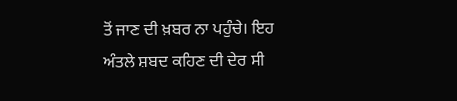ਤੋਂ ਜਾਣ ਦੀ ਖ਼ਬਰ ਨਾ ਪਹੁੰਚੇ। ਇਹ ਅੰਤਲੇ ਸ਼ਬਦ ਕਹਿਣ ਦੀ ਦੇਰ ਸੀ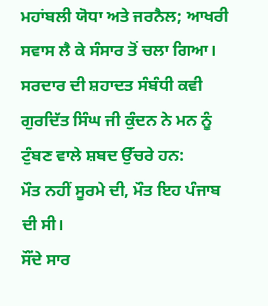ਮਹਾਂਬਲੀ ਯੋਧਾ ਅਤੇ ਜਰਨੈਲ; ਆਖਰੀ ਸਵਾਸ ਲੈ ਕੇ ਸੰਸਾਰ ਤੋਂ ਚਲਾ ਗਿਆ।
ਸਰਦਾਰ ਦੀ ਸ਼ਹਾਦਤ ਸੰਬੰਧੀ ਕਵੀ ਗੁਰਦਿੱਤ ਸਿੰਘ ਜੀ ਕੁੰਦਨ ਨੇ ਮਨ ਨੂੰ ਟੁੰਬਣ ਵਾਲੇ ਸ਼ਬਦ ਉੱਚਰੇ ਹਨ:
ਮੌਤ ਨਹੀਂ ਸੂਰਮੇ ਦੀ, ਮੌਤ ਇਹ ਪੰਜਾਬ ਦੀ ਸੀ।
ਸੌਂਦੇ ਸਾਰ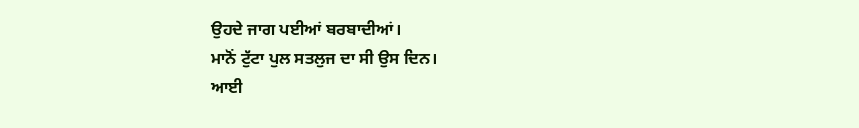ਉਹਦੇ ਜਾਗ ਪਈਆਂ ਬਰਬਾਦੀਆਂ।
ਮਾਨੋਂ ਟੁੱਟਾ ਪੁਲ ਸਤਲੁਜ ਦਾ ਸੀ ਉਸ ਦਿਨ।
ਆਈ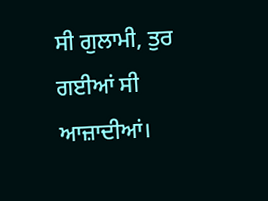ਸੀ ਗੁਲਾਮੀ, ਤੁਰ ਗਈਆਂ ਸੀ ਆਜ਼ਾਦੀਆਂ।